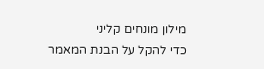מילון מונחים קליני
כדי להקל על הבנת המאמר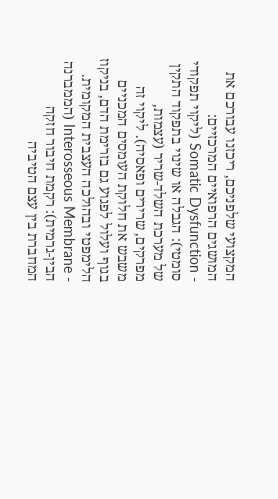המקצועי שלפניכם, ריכזנו עבורכם את המושגים הרפואיים המרכזיים:
- Somatic Dysfunction (ליקוי תפקודי סומטי): הגבלה או שינוי בתפקוד התקין של מערכת השלד-שריר (עצמות, מפרקים, שרירים ופאסיה). ליקוי זה משבש את חלוקת העומסים המכניים בגוף ועלול לפגוע גם בזרימת הדם, בניקוז הלימפטי ובהולכה העצבית המקומית.
- Interosseous Membrane (הממברנה הבין-גרמית): רקמת חיבור חזקה המחברת בין עצם הטיביה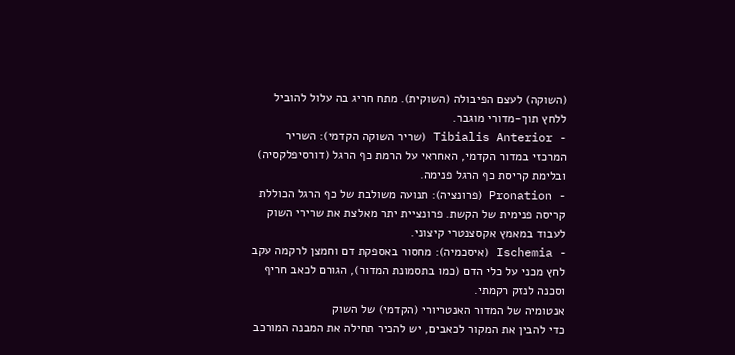(השוקה) לעצם הפיבולה (השוקית). מתח חריג בה עלול להוביל ללחץ תוך-מדורי מוגבר.
- Tibialis Anterior (שריר השוקה הקדמי): השריר המרכזי במדור הקדמי, האחראי על הרמת כף הרגל (דורסיפלקסיה) ובלימת קריסת כף הרגל פנימה.
- Pronation (פרונציה): תנועה משולבת של כף הרגל הכוללת קריסה פנימית של הקשת. פרונציית יתר מאלצת את שרירי השוק לעבוד במאמץ אקסצנטרי קיצוני.
- Ischemia (איסכמיה): מחסור באספקת דם וחמצן לרקמה עקב לחץ מכני על כלי הדם (כמו בתסמונת המדור), הגורם לכאב חריף וסכנה לנזק רקמתי.
אנטומיה של המדור האנטריורי (הקדמי) של השוק
כדי להבין את המקור לכאבים, יש להכיר תחילה את המבנה המורכב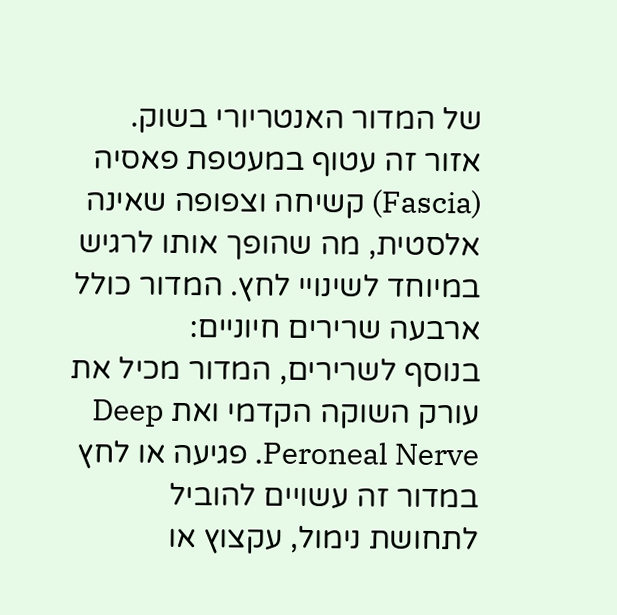של המדור האנטריורי בשוק. אזור זה עטוף במעטפת פאסיה (Fascia) קשיחה וצפופה שאינה אלסטית, מה שהופך אותו לרגיש במיוחד לשינויי לחץ. המדור כולל ארבעה שרירים חיוניים:
בנוסף לשרירים, המדור מכיל את עורק השוקה הקדמי ואת Deep Peroneal Nerve. פגיעה או לחץ במדור זה עשויים להוביל לתחושת נימול, עקצוץ או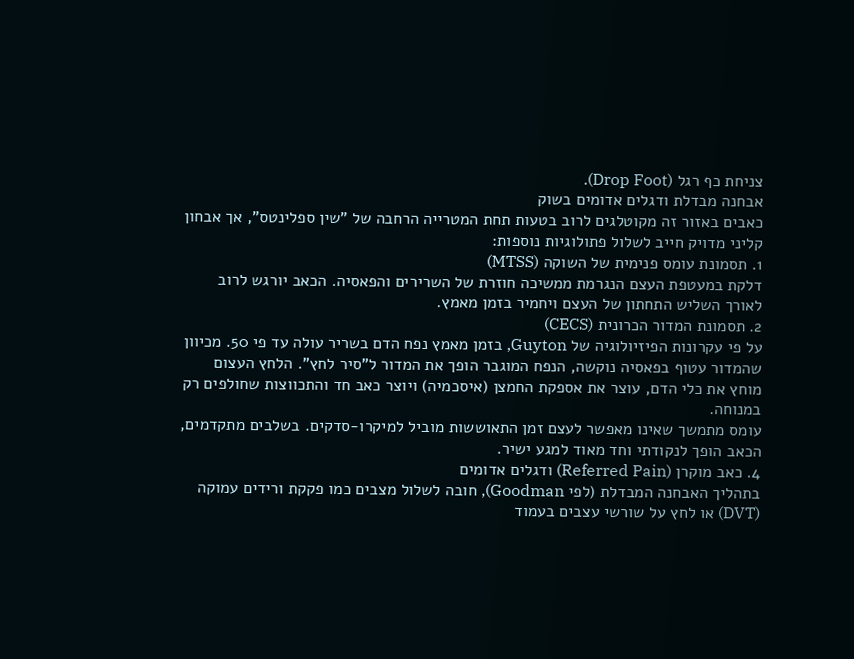צניחת כף רגל (Drop Foot).
אבחנה מבדלת ודגלים אדומים בשוק
כאבים באזור זה מקוטלגים לרוב בטעות תחת המטרייה הרחבה של "שין ספלינטס", אך אבחון קליני מדויק חייב לשלול פתולוגיות נוספות:
1. תסמונת עומס פנימית של השוקה (MTSS)
דלקת במעטפת העצם הנגרמת ממשיכה חוזרת של השרירים והפאסיה. הכאב יורגש לרוב לאורך השליש התחתון של העצם ויחמיר בזמן מאמץ.
2. תסמונת המדור הכרונית (CECS)
על פי עקרונות הפיזיולוגיה של Guyton, בזמן מאמץ נפח הדם בשריר עולה עד פי 50. מכיוון שהמדור עטוף בפאסיה נוקשה, הנפח המוגבר הופך את המדור ל"סיר לחץ". הלחץ העצום מוחץ את כלי הדם, עוצר את אספקת החמצן (איסכמיה) ויוצר כאב חד והתכווצות שחולפים רק במנוחה.
עומס מתמשך שאינו מאפשר לעצם זמן התאוששות מוביל למיקרו-סדקים. בשלבים מתקדמים, הכאב הופך לנקודתי וחד מאוד למגע ישיר.
4. כאב מוקרן (Referred Pain) ודגלים אדומים
בתהליך האבחנה המבדלת (לפי Goodman), חובה לשלול מצבים כמו פקקת ורידים עמוקה (DVT) או לחץ על שורשי עצבים בעמוד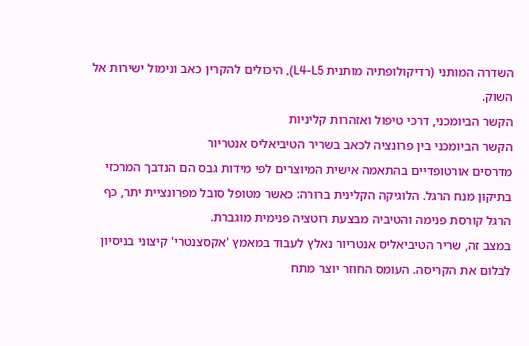השדרה המותני (רדיקולופתיה מותנית L4-L5), היכולים להקרין כאב ונימול ישירות אל השוק.
הקשר הביומכני, דרכי טיפול ואזהרות קליניות
הקשר הביומכני בין פרונציה לכאב בשריר הטיביאליס אנטריור
מדרסים אורטופדיים בהתאמה אישית המיוצרים לפי מידות גבס הם הנדבך המרכזי בתיקון מנח הרגל. הלוגיקה הקלינית ברורה: כאשר מטופל סובל מפרונציית יתר, כף הרגל קורסת פנימה והטיביה מבצעת רוטציה פנימית מוגברת.
במצב זה, שריר הטיביאליס אנטריור נאלץ לעבוד במאמץ 'אקסצנטרי' קיצוני בניסיון לבלום את הקריסה. העומס החוזר יוצר מתח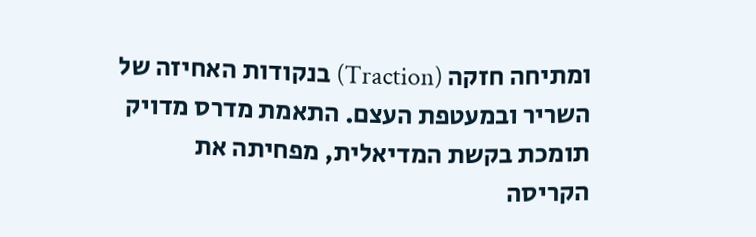ומתיחה חזקה (Traction) בנקודות האחיזה של השריר ובמעטפת העצם. התאמת מדרס מדויק תומכת בקשת המדיאלית, מפחיתה את הקריסה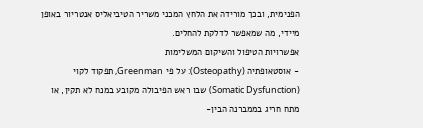הפנימית, ובכך מורידה את הלחץ המכני משריר הטיביאליס אנטריור באופן מיידי, מה שמאפשר לדלקת להחלים.
אפשרויות הטיפול והשיקום המשלימות
- אוסטאופתיה (Osteopathy): על פי Greenman, תפקוד לקוי (Somatic Dysfunction) שבו ראש הפיבולה מקובע במנח לא תקין, או מתח חריג בממברנה הבין-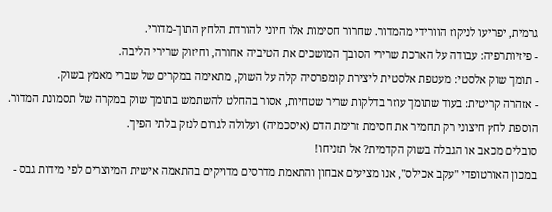גרמית, יפריעו לניקוז הוורידי מהמדור. שחרור חסימות אלו חיוני להורדת הלחץ התוך-מדורי.
- פיזיותרפיה: עבודה על הארכת שרירי הסובך המושכים את הטיביה אחורה, וחיזוק שרירי הליבה.
- תומך שוק אלסטי: מעטפת אלסטית ליצירת קומפרסיה קלה על השוק, מתאימה במקרים של שברי מאמץ בשוק.
- אזהרה קריטית: בעוד שתומך עוזר בדלקות שריר שטחיות, אסור בהחלט להשתמש בתומך שוק במקרה של תסמונת המדור. הוספת לחץ חיצוני רק תחמיר את חסימת זרימת הדם (איסכמיה) ועלולה לגרום לנזק בלתי הפיך.
סובלים מכאב או הגבלה בשוק הקדמית? אל תזניחו!
במכון האורטופדי "עקב אכילס", אנו מציעים אבחון והתאמת מדרסים מדויקים בהתאמה אישית המיוצרים לפי מידות גבס -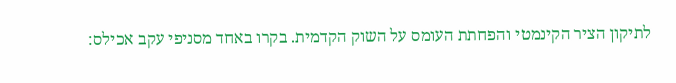לתיקון הציר הקינמטי והפחתת העומס על השוק הקדמית. בקרו באחד מסניפי עקב אכילס: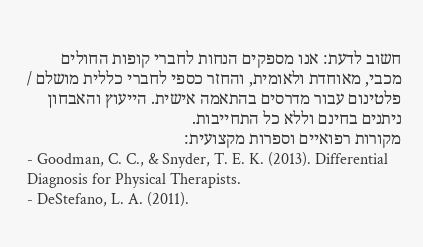חשוב לדעת: אנו מספקים הנחות לחברי קופות החולים מכבי, מאוחדת ולאומית, והחזר כספי לחברי כללית מושלם / פלטינום עבור מדרסים בהתאמה אישית. הייעוץ והאבחון ניתנים בחינם וללא כל התחייבות.
מקורות רפואיים וספרות מקצועית:
- Goodman, C. C., & Snyder, T. E. K. (2013). Differential Diagnosis for Physical Therapists.
- DeStefano, L. A. (2011).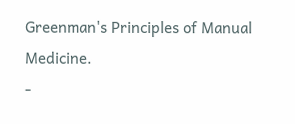Greenman's Principles of Manual Medicine.
-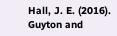Hall, J. E. (2016). Guyton and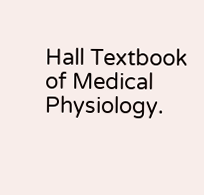Hall Textbook of Medical Physiology.